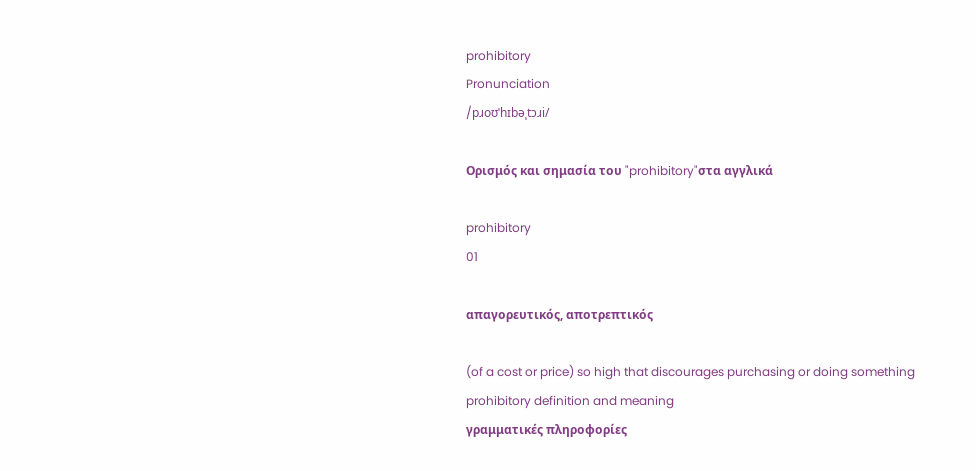prohibitory
Pronunciation
/pɹoʊˈhɪbəˌtɔɹi/

Ορισμός και σημασία του "prohibitory"στα αγγλικά

prohibitory
01

απαγορευτικός, αποτρεπτικός

(of a cost or price) so high that discourages purchasing or doing something
prohibitory definition and meaning
γραμματικές πληροφορίες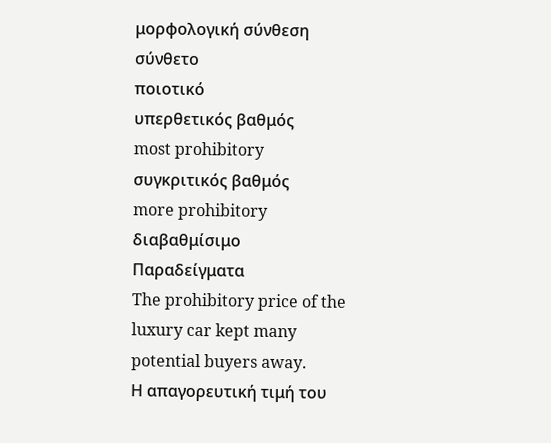μορφολογική σύνθεση
σύνθετο
ποιοτικό
υπερθετικός βαθμός
most prohibitory
συγκριτικός βαθμός
more prohibitory
διαβαθμίσιμο
Παραδείγματα
The prohibitory price of the luxury car kept many potential buyers away.
Η απαγορευτική τιμή του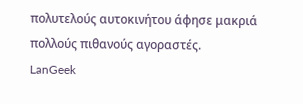πολυτελούς αυτοκινήτου άφησε μακριά πολλούς πιθανούς αγοραστές.
LanGeek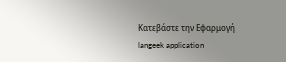Κατεβάστε την Εφαρμογή
langeek application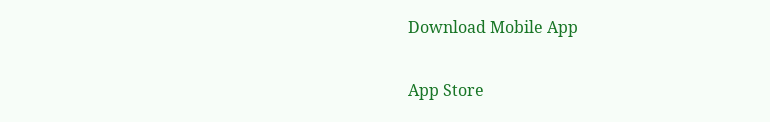Download Mobile App

App Store